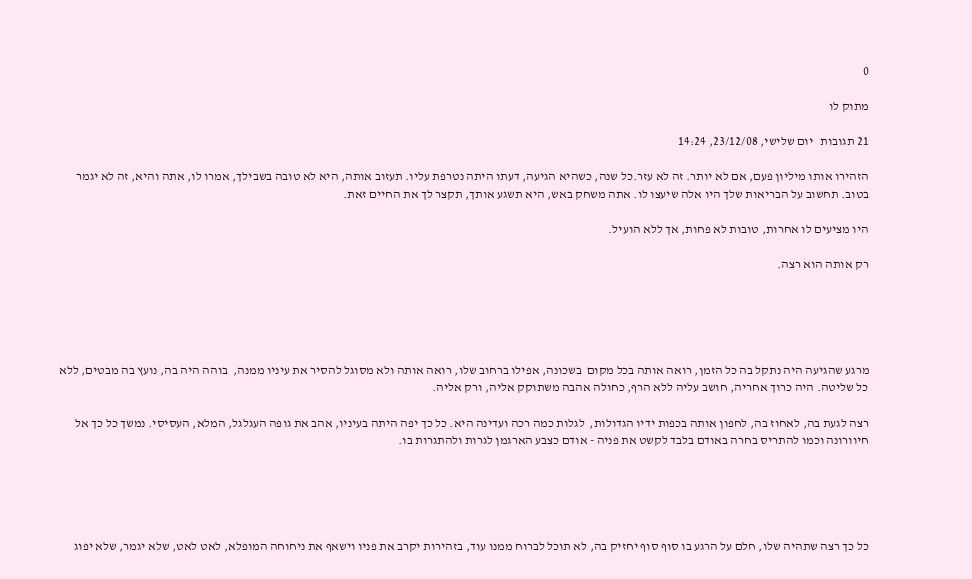0

מתוק לו

21 תגובות   יום שלישי, 23/12/08, 14:24

הזהירו אותו מיליון פעם, אם לא יותר. זה לא עזר.כל שנה, כשהיא הגיעה, דעתו היתה נטרפת עליו. תעזוב אותה, היא לא טובה בשבילך, אמרו לו, אתה והיא, זה לא יגמר בטוב. תחשוב על הבריאות שלך היו אלה שיעצו לו. אתה משחק באש, היא תשגע אותך, תקצר לך את החיים זאת.

היו מציעים לו אחרות, טובות לא פחות, אך ללא הועיל.

רק אותה הוא רצה.





מרגע שהגיעה היה נתקל בה כל הזמן, רואה אותה בכל מקום  בשכונה, אפילו ברחוב שלו, רואה אותה ולא מסוגל להסיר את עיניו ממנה,  בוהה היה בה, נועץ בה מבטים, ללא כל שליטה. היה כרוך אחריה, חושב עליה ללא הרף, כחולה אהבה משתוקק אליה, ורק אליה.

רצה לגעת בה, לאחוז בה, לחפון אותה בכפות ידיו הגדולות,  לגלות כמה רכה ועדינה היא. כל כך יפה היתה בעיניו, אהב את גופה העגלגל, המלא, העסיסי. נמשך כל כך אל חיוורונה וכמו להתריס בחרה באודם בלבד לקשט את פניה - אודם כצבע הארגמן לגרות ולהתגרות בו.





כל כך רצה שתהיה שלו, חלם על הרגע בו סוף סוף יחזיק בה, לא תוכל לברוח ממנו עוד, בזהירות יקרב את פניו וישאף את ניחוחה המופלא, לאט לאט, שלא יגמר, שלא יפוג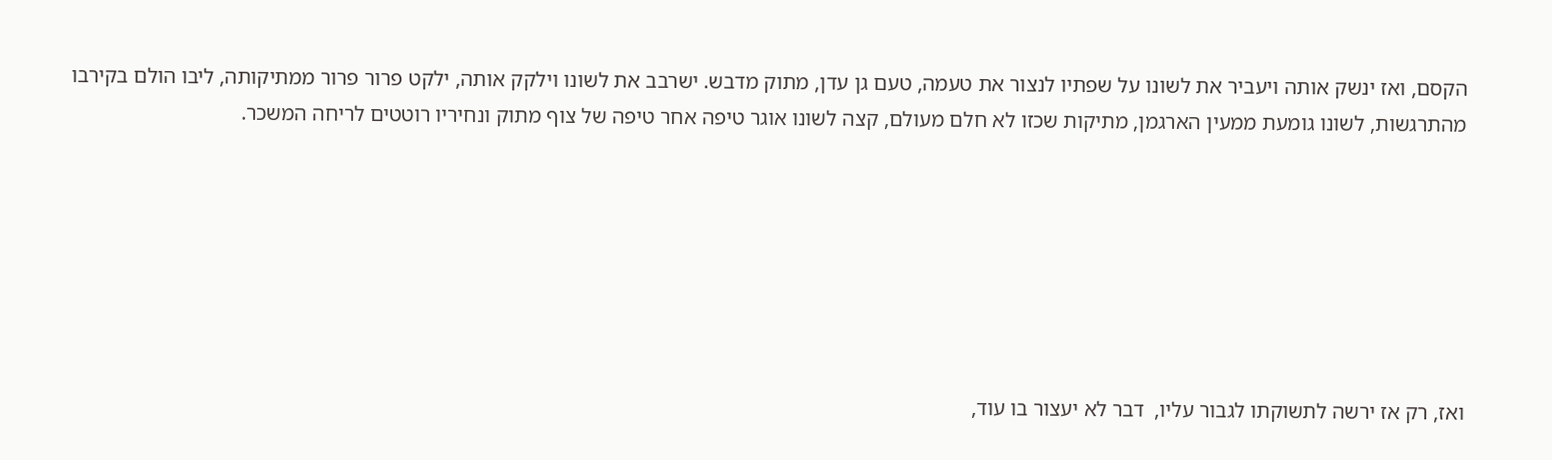הקסם, ואז ינשק אותה ויעביר את לשונו על שפתיו לנצור את טעמה, טעם גן עדן, מתוק מדבש. ישרבב את לשונו וילקק אותה, ילקט פרור פרור ממתיקותה, ליבו הולם בקירבו מהתרגשות, לשונו גומעת ממעין הארגמן, מתיקות שכזו לא חלם מעולם, קצה לשונו אוגר טיפה אחר טיפה של צוף מתוק ונחיריו רוטטים לריחה המשכר.







ואז, רק אז ירשה לתשוקתו לגבור עליו,  דבר לא יעצור בו עוד,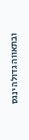ובתאווה גדולה ינגס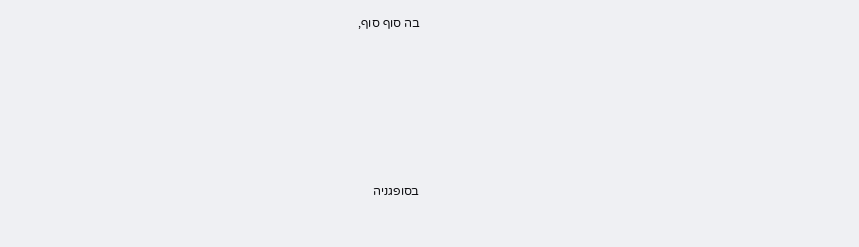בה סוף סוף,









בסופגניה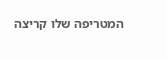המטריפה שלו קריצה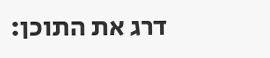דרג את התוכן: